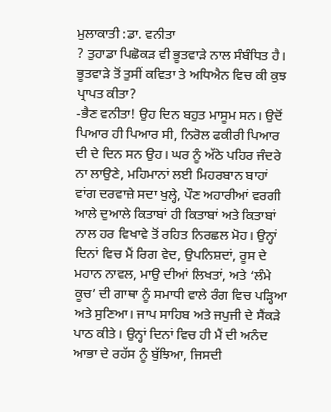ਮੁਲਾਕਾਤੀ :ਡਾ. ਵਨੀਤਾ
? ਤੁਹਾਡਾ ਪਿਛੋਕੜ ਵੀ ਭੂਤਵਾੜੇ ਨਾਲ ਸੰਬੰਧਿਤ ਹੈ। ਭੂਤਵਾੜੇ ਤੋਂ ਤੁਸੀਂ ਕਵਿਤਾ ਤੇ ਅਧਿਐਨ ਵਿਚ ਕੀ ਕੁਝ ਪ੍ਰਾਪਤ ਕੀਤਾ?
-ਭੈਣ ਵਨੀਤਾ! ਉਹ ਦਿਨ ਬਹੁਤ ਮਾਸੂਮ ਸਨ। ਉਦੋਂ ਪਿਆਰ ਹੀ ਪਿਆਰ ਸੀ, ਨਿਰੋਲ ਫਕੀਰੀ ਪਿਆਰ ਦੀ ਦੇ ਦਿਨ ਸਨ ਉਹ। ਘਰ ਨੂੰ ਅੱਠੇ ਪਹਿਰ ਜੰਦਰੇ ਨਾ ਲਾਉਣੇ, ਮਹਿਮਾਨਾਂ ਲਈ ਮਿਹਰਬਾਨ ਬਾਹਾਂ ਵਾਂਗ ਦਰਵਾਜ਼ੇ ਸਦਾ ਖੁਲ੍ਹੇ, ਪੌਣ ਅਹਾਰੀਆਂ ਵਰਗੀ ਆਲੇ ਦੁਆਲੇ ਕਿਤਾਬਾਂ ਹੀ ਕਿਤਾਬਾਂ ਅਤੇ ਕਿਤਾਬਾਂ ਨਾਲ ਹਰ ਵਿਖਾਵੇ ਤੋਂ ਰਹਿਤ ਨਿਰਛਲ ਮੋਹ। ਉਨ੍ਹਾਂ ਦਿਨਾਂ ਵਿਚ ਮੈਂ ਰਿਗ ਵੇਦ, ਉਪਨਿਸ਼ਦਾਂ, ਰੂਸ ਦੇ ਮਹਾਨ ਨਾਵਲ, ਮਾਉ ਦੀਆਂ ਲਿਖਤਾਂ, ਅਤੇ ‘ਲੰਮੇ ਕੂਚ’ ਦੀ ਗਾਥਾ ਨੂੰ ਸਮਾਧੀ ਵਾਲੇ ਰੰਗ ਵਿਚ ਪੜ੍ਹਿਆ ਅਤੇ ਸੁਣਿਆ। ਜਾਪ ਸਾਹਿਬ ਅਤੇ ਜਪੁਜੀ ਦੇ ਸੈਂਕੜੇ ਪਾਠ ਕੀਤੇ। ਉਨ੍ਹਾਂ ਦਿਨਾਂ ਵਿਚ ਹੀ ਮੈਂ ਦੀ ਅਨੰਦ ਆਭਾ ਦੇ ਰਹੱਸ ਨੂੰ ਬੁੱਝਿਆ, ਜਿਸਦੀ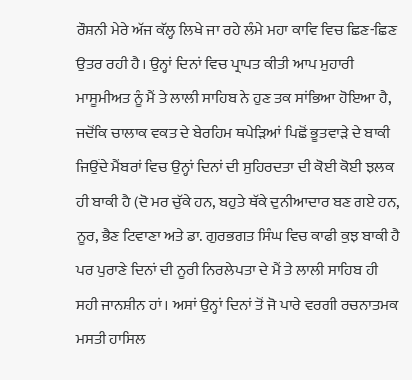ਰੌਸ਼ਨੀ ਮੇਰੇ ਅੱਜ ਕੱਲ੍ਹ ਲਿਖੇ ਜਾ ਰਹੇ ਲੰਮੇ ਮਹਾ ਕਾਵਿ ਵਿਚ ਛਿਣ-ਛਿਣ ਉਤਰ ਰਹੀ ਹੈ। ਉਨ੍ਹਾਂ ਦਿਨਾਂ ਵਿਚ ਪ੍ਰਾਪਤ ਕੀਤੀ ਆਪ ਮੁਹਾਰੀ ਮਾਸੂਮੀਅਤ ਨੂੰ ਮੈਂ ਤੇ ਲਾਲੀ ਸਾਹਿਬ ਨੇ ਹੁਣ ਤਕ ਸਾਂਭਿਆ ਹੋਇਆ ਹੈ, ਜਦੋਂਕਿ ਚਾਲਾਕ ਵਕਤ ਦੇ ਬੇਰਹਿਮ ਥਪੇੜਿਆਂ ਪਿਛੋਂ ਭੂਤਵਾੜੇ ਦੇ ਬਾਕੀ ਜਿਉਂਦੇ ਮੈਂਬਰਾਂ ਵਿਚ ਉਨ੍ਹਾਂ ਦਿਨਾਂ ਦੀ ਸੁਹਿਰਦਤਾ ਦੀ ਕੋਈ ਕੋਈ ਝਲਕ ਹੀ ਬਾਕੀ ਹੈ (ਦੋ ਮਰ ਚੁੱਕੇ ਹਨ, ਬਹੁਤੇ ਥੱਕੇ ਦੁਨੀਆਦਾਰ ਬਣ ਗਏ ਹਨ, ਨੂਰ, ਭੈਣ ਟਿਵਾਣਾ ਅਤੇ ਡਾ. ਗੁਰਭਗਤ ਸਿੰਘ ਵਿਚ ਕਾਫੀ ਕੁਝ ਬਾਕੀ ਹੈ ਪਰ ਪੁਰਾਣੇ ਦਿਨਾਂ ਦੀ ਨੂਰੀ ਨਿਰਲੇਪਤਾ ਦੇ ਮੈਂ ਤੇ ਲਾਲੀ ਸਾਹਿਬ ਹੀ ਸਹੀ ਜਾਨਸ਼ੀਨ ਹਾਂ। ਅਸਾਂ ਉਨ੍ਹਾਂ ਦਿਨਾਂ ਤੋਂ ਜੋ ਪਾਰੇ ਵਰਗੀ ਰਚਨਾਤਮਕ ਮਸਤੀ ਹਾਸਿਲ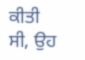ਕੀਤੀ ਸੀ, ਉਹ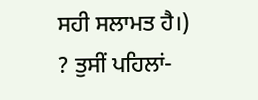ਸਹੀ ਸਲਾਮਤ ਹੈ।)
? ਤੁਸੀਂ ਪਹਿਲਾਂ-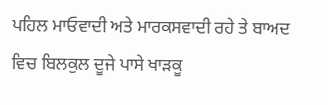ਪਹਿਲ ਮਾਓਵਾਦੀ ਅਤੇ ਮਾਰਕਸਵਾਦੀ ਰਹੇ ਤੇ ਬਾਅਦ ਵਿਚ ਬਿਲਕੁਲ ਦੂਜੇ ਪਾਸੇ ਖਾੜਕੂ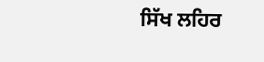ਸਿੱਖ ਲਹਿਰ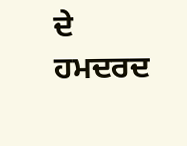ਦੇ ਹਮਦਰਦ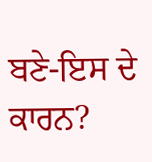ਬਣੇ-ਇਸ ਦੇ ਕਾਰਨ?